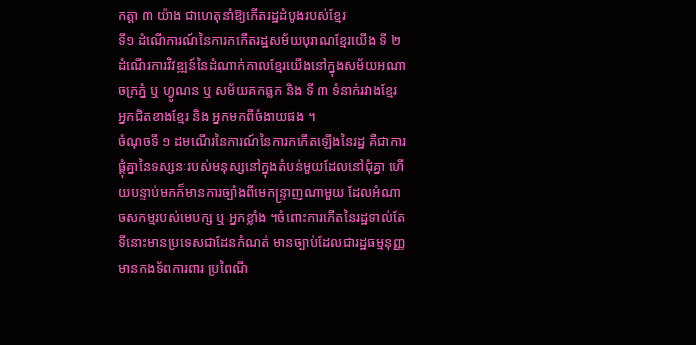កត្តា ៣ យ៉ាង ជាហេតុនាំឱ្យកើតរដ្ឋដំបូងរបស់ខ្មែរ
ទី១ ដំណើការណ៍នៃការកកើតរដ្ឋសម័យបុរាណខ្មែរយើង ទី ២ ដំណើរការវិវឌ្ឍន៍នៃដំណាក់កាលខ្មែរយើងនៅក្នុងសម័យអណាចក្រភ្នំ ឬ ហ្វូណន ឬ សម័យគកធ្លក និង ទី ៣ ទំនាក់រវាងខ្មែរ អ្នកជិតខាងខ្មែរ និង អ្នកមកពីចំងាយផង ។
ចំណុចទី ១ ដមណើរនៃការណ៍នៃការកកើតឡើងនៃរដ្ឋ គឺជាការផ្តុំគ្នានៃទស្សនៈរបស់មនុស្សនៅក្នុងតំបន់មួយដែលនៅជុំគ្នា ហើយបន្ទាប់មកក៏មានការច្បាំងពីមេកន្ទ្រាញណាមួយ ដែលអំណាចសកម្មរបស់មេបក្ស ឬ អ្នកខ្លាំង ។ចំពោះការកើតនៃរដ្ឋទាល់តែទីនោះមានប្រទេសជាដែនកំណត់ មានច្បាប់ដែលជារដ្ឋធម្មនុញ្ញ មានកងទ័ពការពារ ប្រពៃណី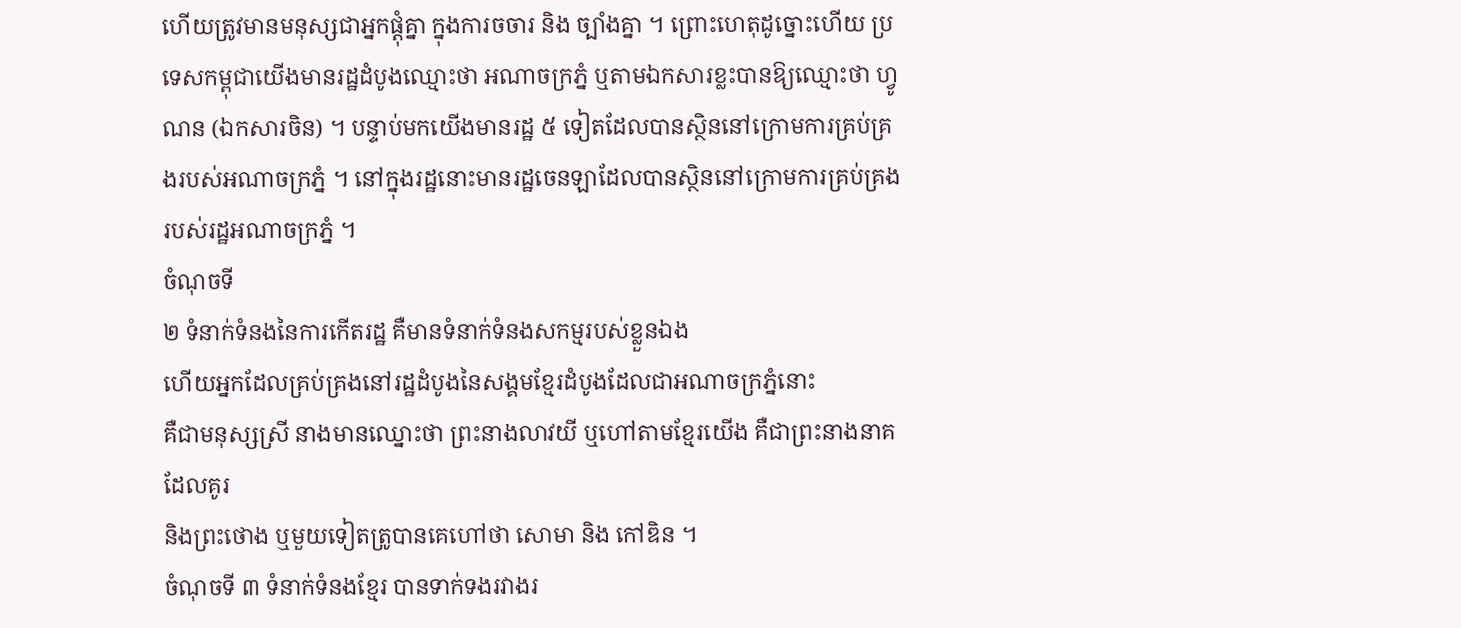ហើយត្រូវមានមនុស្សជាអ្នកផ្តុំគ្នា ក្នុងការចចារ និង ច្បាំងគ្នា ។ ព្រោះហេតុដូច្នោះហើយ ប្រទេសកម្ពុជាយើងមានរដ្ឋដំបូងឈ្មោះថា អណាចក្រភ្នំ ឬតាមឯកសារខ្លះបានឱ្យឈ្មោះថា ហ្វូណន (ឯកសារចិន) ។ បន្ទាប់មកយើងមានរដ្ឋ ៥ ទៀតដែលបានស្ថិននៅក្រោមការគ្រប់គ្រងរបស់អណាចក្រភ្នំ ។ នៅក្នុងរដ្ឋនោះមានរដ្ឋចេនឡាដែលបានស្ថិននៅក្រោមការគ្រប់គ្រងរបស់រដ្ឋអណាចក្រភ្នំ ។
ចំណុចទី
២ ទំនាក់ទំនងនៃការកើតរដ្ឋ គឺមានទំនាក់ទំនងសកម្មរបស់ខ្លួនឯង
ហើយអ្នកដែលគ្រប់គ្រងនៅរដ្ឋដំបូងនៃសង្គមខ្មែរដំបូងដែលជាអណាចក្រភ្នំនោះ
គឺជាមនុស្សស្រី នាងមានឈ្នោះថា ព្រះនាងលាវយី ឬហៅតាមខ្មែរយើង គឺជាព្រះនាងនាគ ដែលគូរ
និងព្រះថោង ឬមួយទៀតត្រូបានគេហៅថា សោមា និង កៅឌិន ។
ចំណុចទី ៣ ទំនាក់ទំនងខ្មែរ បានទាក់ទងរវាងរ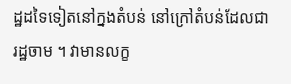ដ្ឋដទៃទៀតនៅក្នងតំបន់ នៅក្រៅតំបន់ដែលជារដ្ឋចាម ។ វាមានលក្ខ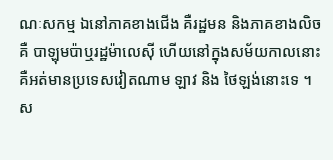ណៈសកម្ម ឯនៅភាគខាងជើង គឺរដ្ឋមន និងភាគខាងលិច គឺ បាឡុមប៉ាឬរដ្ឋម៉ាលេស៊ី ហើយនៅក្នុងសម័យកាលនោះ គឺអត់មានប្រទេសវៀតណាម ឡាវ និង ថៃឡង់នោះទេ ។
ស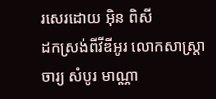រសេរដោយ អ៊ិន ពិសី
ដកស្រង់ពីវីឌីអូរ លោកសាស្ត្រាចារ្យ សំបូរ មាណ្ណា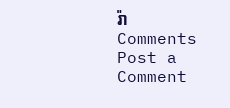រ៉ា
Comments
Post a Comment